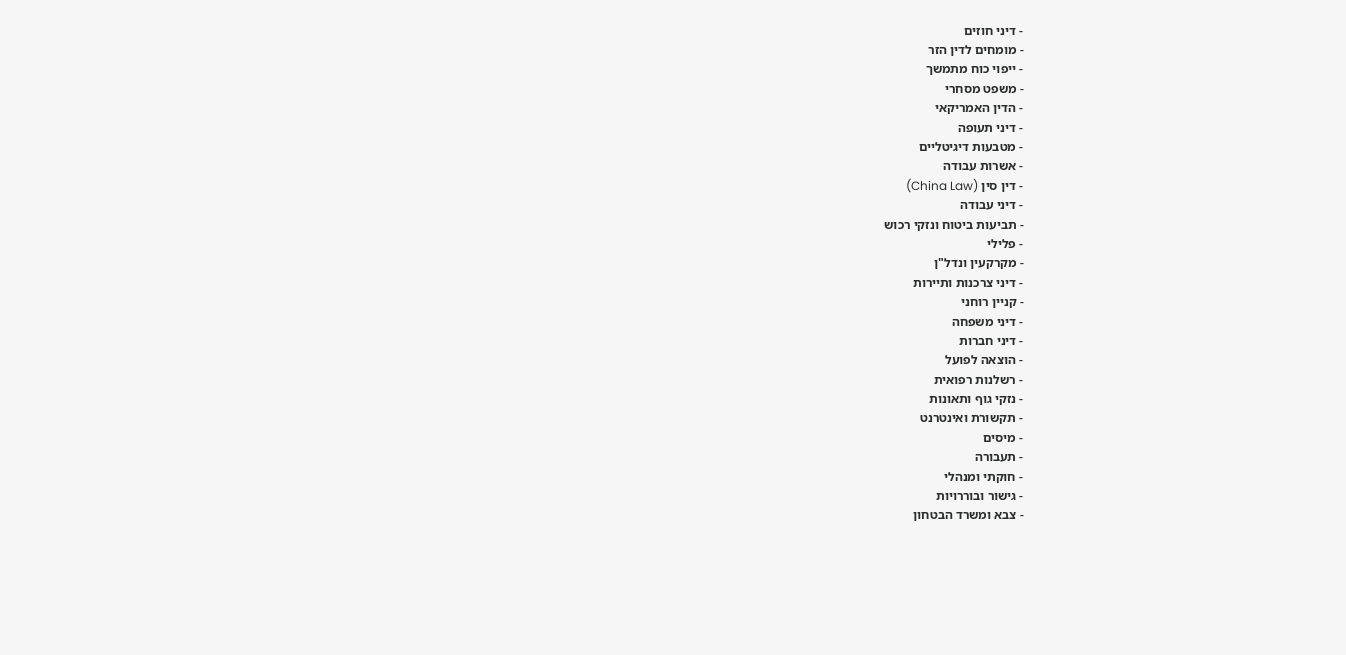- דיני חוזים
- מומחים לדין הזר
- ייפוי כוח מתמשך
- משפט מסחרי
- הדין האמריקאי
- דיני תעופה
- מטבעות דיגיטליים
- אשרות עבודה
- דין סין (China Law)
- דיני עבודה
- תביעות ביטוח ונזקי רכוש
- פלילי
- מקרקעין ונדל"ן
- דיני צרכנות ותיירות
- קניין רוחני
- דיני משפחה
- דיני חברות
- הוצאה לפועל
- רשלנות רפואית
- נזקי גוף ותאונות
- תקשורת ואינטרנט
- מיסים
- תעבורה
- חוקתי ומנהלי
- גישור ובוררויות
- צבא ומשרד הבטחון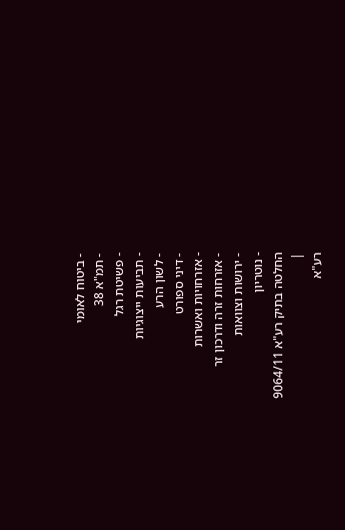- ביטוח לאומי
- תמ"א 38
- פשיטת רגל
- תביעות ייצוגיות
- לשון הרע
- דיני ספורט
- אזרחויות ואשרות
- אזרחות זרה ודרכון זר
- ירושות וצוואות
- נוטריון
החלטה בתיק רע"א 9064/11
|
רע"א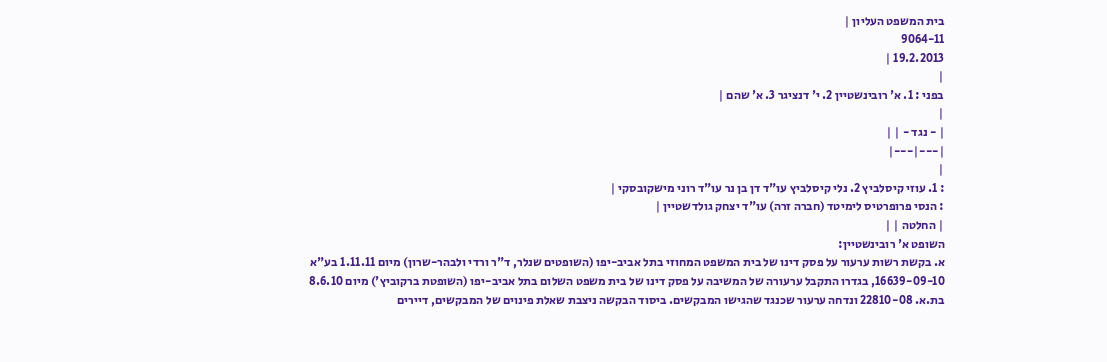בית המשפט העליון |
9064-11
19.2.2013 |
|
בפני : 1. א' רובינשטיין 2. י' דנציגר 3. א' שהם |
|
| - נגד - | |
|---|---|
|
: 1. עוזי קיסלביץ 2. נלי קיסלביץ עו"ד דן בן נר עו"ד רוני מישקובסקי |
: הנסי פרופרטיס לימיטד (חברה זרה) עו"ד יצחק גולדשטיין |
| החלטה | |
השופט א' רובינשטיין:
א. בקשת רשות ערעור על פסק דינו של בית המשפט המחוזי בתל אביב-יפו (השופטים שנלר, ד"ר ורדי ולבהר-שרון) מיום 1.11.11 בע"א 16639-09-10, בגדרו התקבל ערעורה של המשיבה על פסק דינו של בית משפט השלום בתל אביב-יפו (השופטת ברקוביץ') מיום 8.6.10 בת.א. 22810-08 ונדחה ערעור שכנגד שהגישו המבקשים. ביסוד הבקשה ניצבת שאלת פינוים של המבקשים, דיירים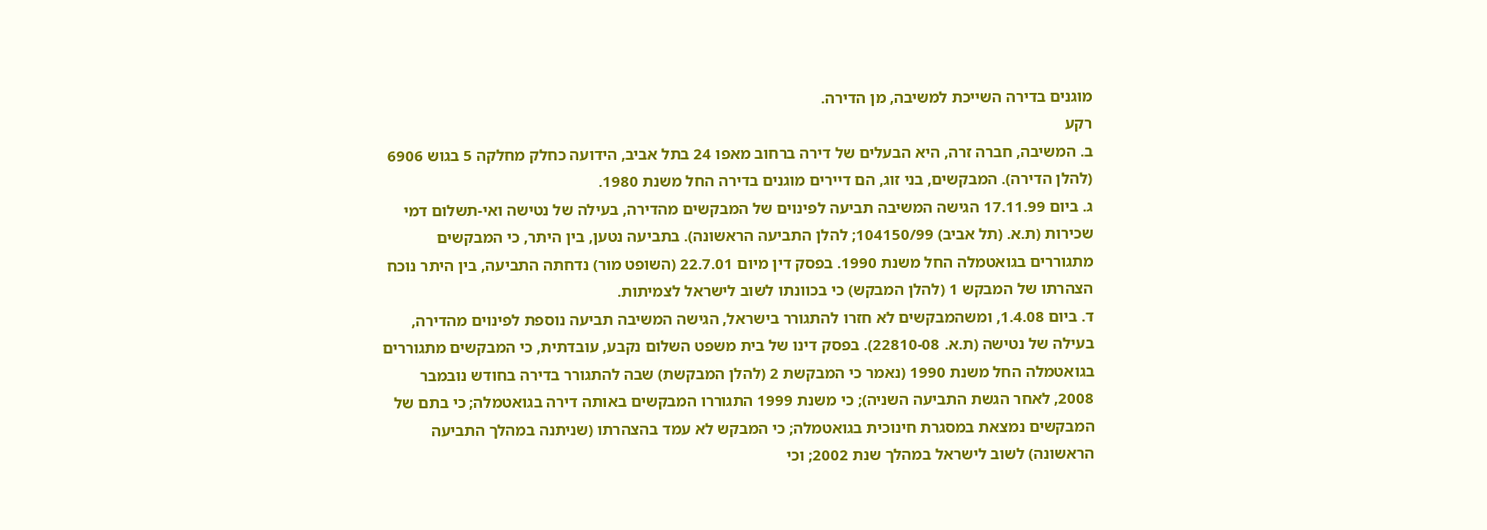מוגנים בדירה השייכת למשיבה, מן הדירה.
רקע
ב. המשיבה, חברה זרה, היא הבעלים של דירה ברחוב מאפו 24 בתל אביב, הידועה כחלק מחלקה 5 בגוש 6906 (להלן הדירה). המבקשים, בני זוג, הם דיירים מוגנים בדירה החל משנת 1980.
ג. ביום 17.11.99 הגישה המשיבה תביעה לפינוים של המבקשים מהדירה, בעילה של נטישה ואי-תשלום דמי שכירות (ת.א. (תל אביב) 104150/99; להלן התביעה הראשונה). בתביעה נטען, בין היתר, כי המבקשים מתגוררים בגואטמלה החל משנת 1990. בפסק דין מיום 22.7.01 (השופט מור) נדחתה התביעה, בין היתר נוכח הצהרתו של המבקש 1 (להלן המבקש) כי בכוונתו לשוב לישראל לצמיתות.
ד. ביום 1.4.08, ומשהמבקשים לא חזרו להתגורר בישראל, הגישה המשיבה תביעה נוספת לפינוים מהדירה, בעילה של נטישה (ת.א. 22810-08). בפסק דינו של בית משפט השלום נקבע, עובדתית, כי המבקשים מתגוררים בגואטמלה החל משנת 1990 (נאמר כי המבקשת 2 (להלן המבקשת) שבה להתגורר בדירה בחודש נובמבר 2008, לאחר הגשת התביעה השניה); כי משנת 1999 התגוררו המבקשים באותה דירה בגואטמלה; כי בתם של המבקשים נמצאת במסגרת חינוכית בגואטמלה; כי המבקש לא עמד בהצהרתו (שניתנה במהלך התביעה הראשונה) לשוב לישראל במהלך שנת 2002; וכי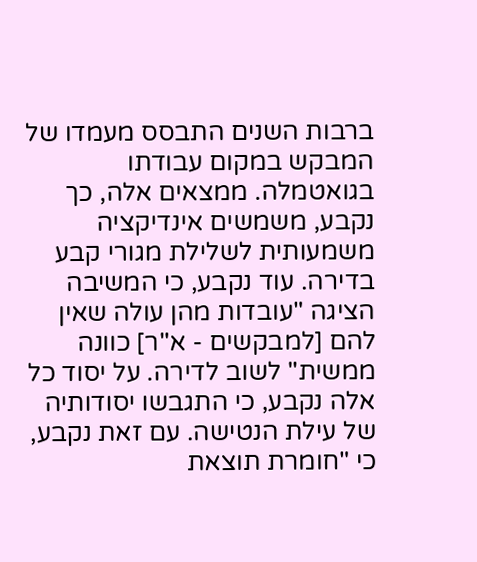ברבות השנים התבסס מעמדו של המבקש במקום עבודתו בגואטמלה. ממצאים אלה, כך נקבע, משמשים אינדיקציה משמעותית לשלילת מגורי קבע בדירה. עוד נקבע, כי המשיבה הציגה "עובדות מהן עולה שאין להם [למבקשים - א"ר] כוונה ממשית" לשוב לדירה. על יסוד כל אלה נקבע, כי התגבשו יסודותיה של עילת הנטישה. עם זאת נקבע, כי "חומרת תוצאת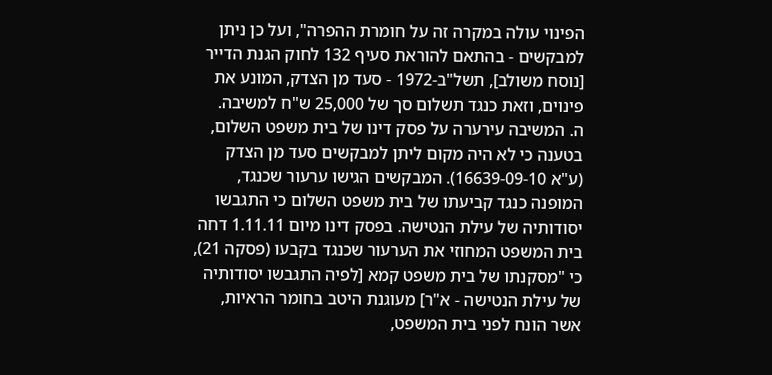הפינוי עולה במקרה זה על חומרת ההפרה", ועל כן ניתן למבקשים - בהתאם להוראת סעיף 132 לחוק הגנת הדייר [נוסח משולב], תשל"ב-1972 - סעד מן הצדק, המונע את פינוים, וזאת כנגד תשלום סך של 25,000 ש"ח למשיבה.
ה. המשיבה עירערה על פסק דינו של בית משפט השלום, בטענה כי לא היה מקום ליתן למבקשים סעד מן הצדק (ע"א 16639-09-10). המבקשים הגישו ערעור שכנגד, המופנה כנגד קביעתו של בית משפט השלום כי התגבשו יסודותיה של עילת הנטישה. בפסק דינו מיום 1.11.11 דחה בית המשפט המחוזי את הערעור שכנגד בקבעו (פסקה 21), כי "מסקנתו של בית משפט קמא [לפיה התגבשו יסודותיה של עילת הנטישה - א"ר] מעוגנת היטב בחומר הראיות, אשר הונח לפני בית המשפט,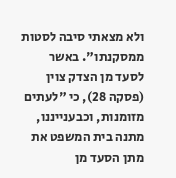ולא מצאתי סיבה לסטות ממסקנתו". באשר לסעד מן הצדק צוין (פסקה 28), כי "לעתים מזומנות, וכבענייננו, מתנה בית המשפט את מתן הסעד מן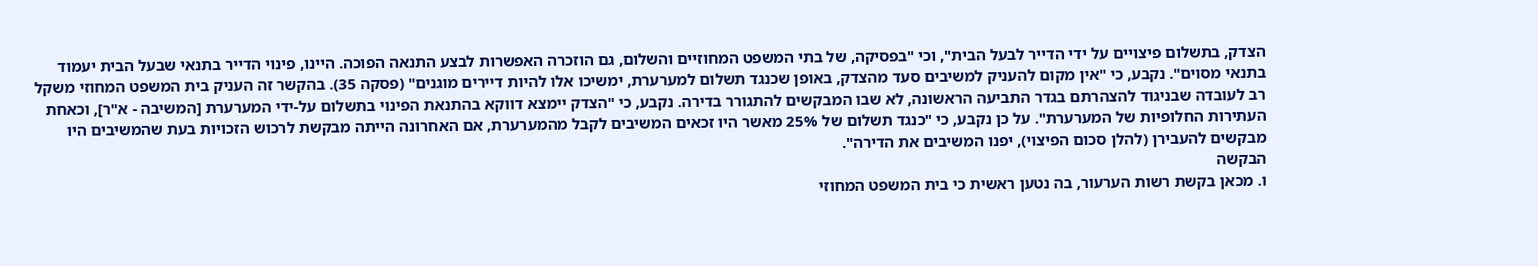הצדק, בתשלום פיצויים על ידי הדייר לבעל הבית", וכי "בפסיקה, של בתי המשפט המחוזיים והשלום, גם הוזכרה האפשרות לבצע התנאה הפוכה. היינו, פינוי הדייר בתנאי שבעל הבית יעמוד בתנאי מסוים". נקבע, כי "אין מקום להעניק למשיבים סעד מהצדק, באופן שכנגד תשלום למערערת, ימשיכו אלו להיות דיירים מוגנים" (פסקה 35). בהקשר זה העניק בית המשפט המחוזי משקל רב לעובדה שבניגוד להצהרתם בגדר התביעה הראשונה, לא שבו המבקשים להתגורר בדירה. נקבע, כי "הצדק יימצא דווקא בהתנאת הפינוי בתשלום על-ידי המערערת [המשיבה - א"ר], וכאחת העתירות החלופיות של המערערת". על כן נקבע, כי "כנגד תשלום של 25% מאשר היו זכאים המשיבים לקבל מהמערערת, אם האחרונה הייתה מבקשת לרכוש הזכויות בעת שהמשיבים היו מבקשים להעבירן (להלן סכום הפיצוי), יפנו המשיבים את הדירה".
הבקשה
ו. מכאן בקשת רשות הערעור, בה נטען ראשית כי בית המשפט המחוזי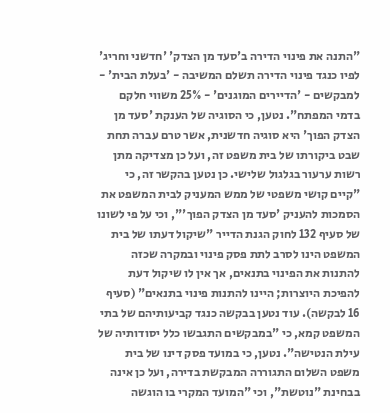"התנה את פינוי הדירה ב'סעד מן הצדק' 'חדשני וחריג' לפיו כנגד פינוי הדירה תשלם המשיבה - 'בעלת הבית' - למבקשים - 'הדיירים המוגנים' - 25% משווי חלקם בדמי המפתח". נטען, כי הסוגיה של הענקת 'סעד מן הצדק הפוך' היא סוגיה חדשנית, אשר טרם עברה תחת שבט ביקורתו של בית משפט זה, ועל כן מצדיקה מתן רשות ערעור בגלגול שלישי. כן נטען בהקשר זה, כי "קיים קושי משפטי של ממש המעניק לבית המשפט את הסמכות להעניק 'סעד מן הצדק הפוך'", וכי על פי לשונו של סעיף 132 לחוק הגנת הדייר "שיקול דעתו של בית המשפט הינו לסרב לתת פסק פינוי ובמקרה שכזה להתנות את הפינוי בתנאים, אך אין לו שיקול דעת להפיכת היוצרות; היינו להתנות פינוי בתנאים" (סעיף 16 לבקשה). עוד נטען בבקשה כנגד קביעותיהם של בתי המשפט קמא, כי "במבקשים התגבשו כלל יסודותיה של עילת הנטישה". נטען, כי במועד פסק דינו של בית משפט השלום התגוררה המבקשת בדירה, ועל כן אינה בבחינת "נוטשת", וכי "המועד המקרי בו הוגשה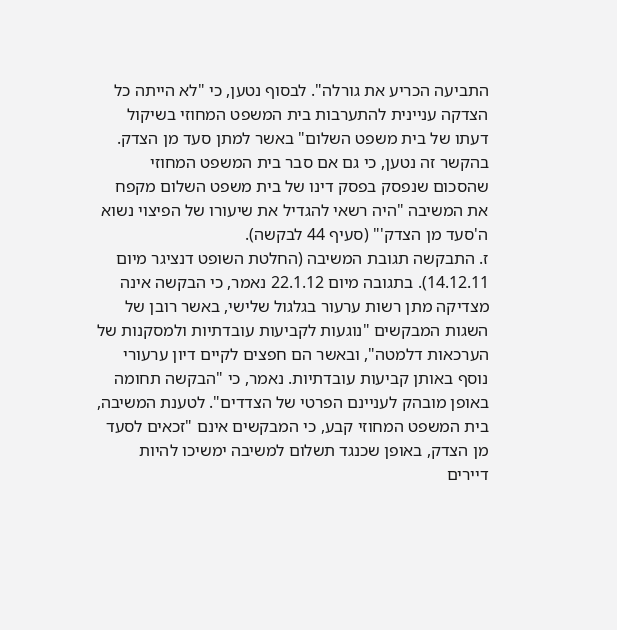התביעה הכריע את גורלה". לבסוף נטען, כי "לא הייתה כל הצדקה עניינית להתערבות בית המשפט המחוזי בשיקול דעתו של בית משפט השלום" באשר למתן סעד מן הצדק. בהקשר זה נטען, כי גם אם סבר בית המשפט המחוזי שהסכום שנפסק בפסק דינו של בית משפט השלום מקפח את המשיבה "היה רשאי להגדיל את שיעורו של הפיצוי נשוא ה'סעד מן הצדק'" (סעיף 44 לבקשה).
ז. התבקשה תגובת המשיבה (החלטת השופט דנציגר מיום 14.12.11). בתגובה מיום 22.1.12 נאמר, כי הבקשה אינה מצדיקה מתן רשות ערעור בגלגול שלישי, באשר רובן של השגות המבקשים "נוגעות לקביעות עובדתיות ולמסקנות של הערכאות דלמטה", ובאשר הם חפצים לקיים דיון ערעורי נוסף באותן קביעות עובדתיות. נאמר, כי "הבקשה תחומה באופן מובהק לעניינם הפרטי של הצדדים". לטענת המשיבה, בית המשפט המחוזי קבע, כי המבקשים אינם "זכאים לסעד מן הצדק, באופן שכנגד תשלום למשיבה ימשיכו להיות דיירים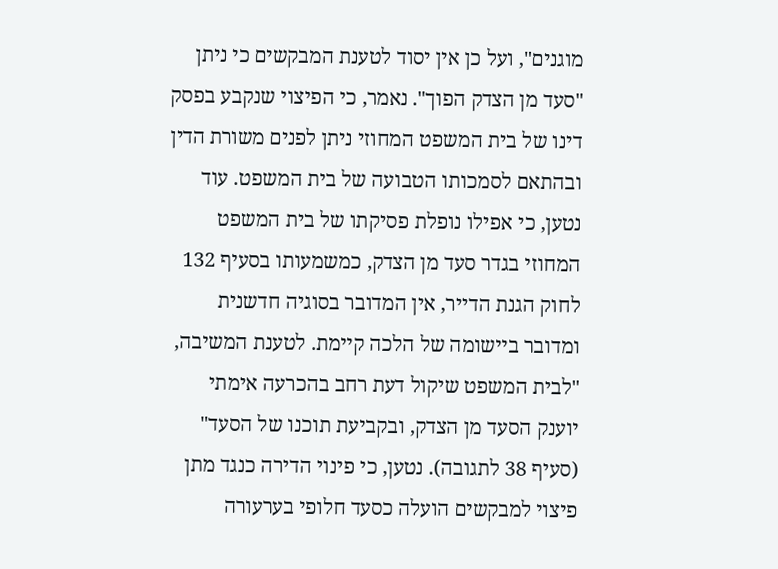מוגנים", ועל כן אין יסוד לטענת המבקשים כי ניתן "סעד מן הצדק הפוך". נאמר, כי הפיצוי שנקבע בפסק דינו של בית המשפט המחוזי ניתן לפנים משורת הדין ובהתאם לסמכותו הטבועה של בית המשפט. עוד נטען, כי אפילו נופלת פסיקתו של בית המשפט המחוזי בגדר סעד מן הצדק, כמשמעותו בסעיף 132 לחוק הגנת הדייר, אין המדובר בסוגיה חדשנית ומדובר ביישומה של הלכה קיימת. לטענת המשיבה, "לבית המשפט שיקול דעת רחב בהכרעה אימתי יוענק הסעד מן הצדק, ובקביעת תוכנו של הסעד" (סעיף 38 לתגובה). נטען, כי פינוי הדירה כנגד מתן פיצוי למבקשים הועלה כסעד חלופי בערעורה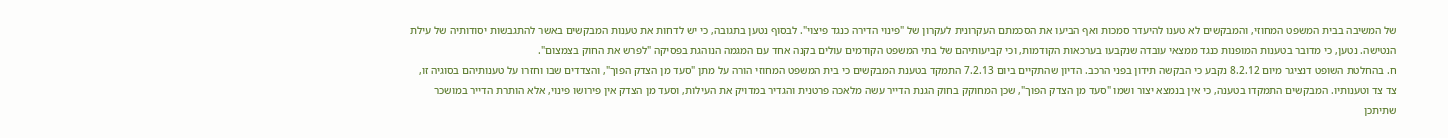של המשיבה בבית המשפט המחוזי, והמבקשים לא טענו להיעדר סמכות ואף הביעו את הסכמתם העקרונית לעקרון של "פינוי הדירה כנגד פיצוי". לבסוף נטען בתגובה, כי יש לדחות את טענות המבקשים באשר להתגבשות יסודותיה של עילת הנטישה. נטען, כי מדובר בטענות המופנות כנגד ממצאי עובדה שנקבעו בערכאות הקודמות, וכי קביעותיהם של בתי המשפט הקודמים עולים בקנה אחד עם המגמה הנוהגת בפסיקה "לפרש את החוק בצמצום".
ח. בהחלטת השופט דנציגר מיום 8.2.12 נקבע כי הבקשה תידון בפני הרכב. הדיון שהתקיים ביום 7.2.13 התמקד בטענת המבקשים כי בית המשפט המחוזי הורה על מתן "סעד מן הצדק הפוך", והצדדים שבו וחזרו על טענותיהם בסוגיה זו, צד צד וטענותיו. המבקשים התמקדו בטענה, כי אין בנמצא יצור ושמו "סעד מן הצדק הפוך", שכן המחוקק בחוק הגנת הדייר עשה מלאכה פרטנית והגדיר במדויק את העילות, וסעד מן הצדק אין פירושו פינוי, אלא הותרת הדייר במושכר שתיתכן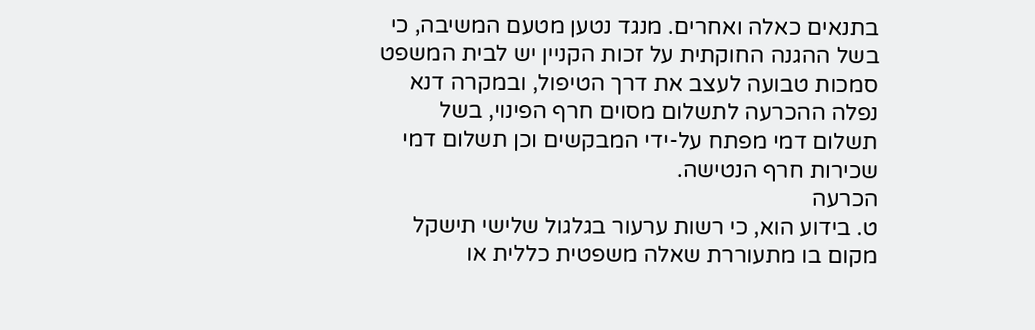בתנאים כאלה ואחרים. מנגד נטען מטעם המשיבה, כי בשל ההגנה החוקתית על זכות הקניין יש לבית המשפט סמכות טבועה לעצב את דרך הטיפול, ובמקרה דנא נפלה ההכרעה לתשלום מסוים חרף הפינוי, בשל תשלום דמי מפתח על-ידי המבקשים וכן תשלום דמי שכירות חרף הנטישה.
הכרעה
ט. בידוע הוא, כי רשות ערעור בגלגול שלישי תישקל מקום בו מתעוררת שאלה משפטית כללית או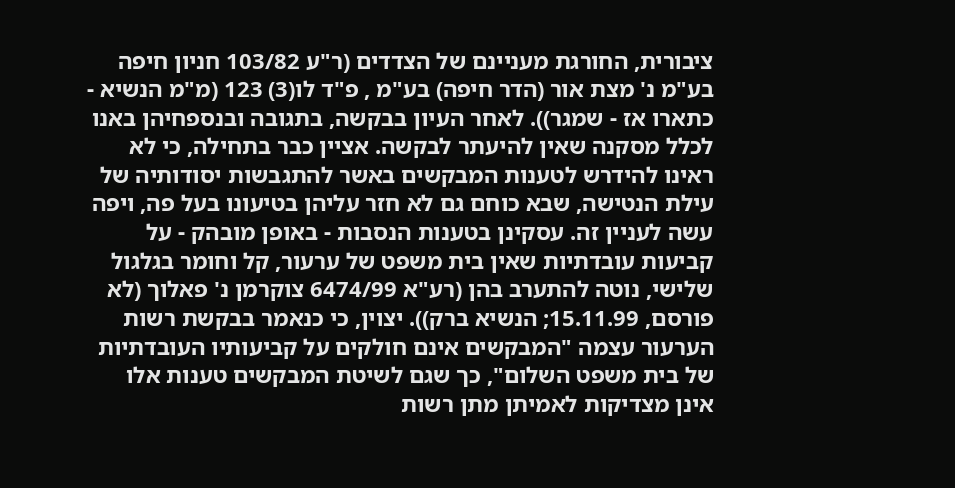ציבורית, החורגת מעניינם של הצדדים (ר"ע 103/82 חניון חיפה בע"מ נ' מצת אור (הדר חיפה) בע"מ , פ"ד לו(3) 123 (מ"מ הנשיא - כתארו אז - שמגר)). לאחר העיון בבקשה, בתגובה ובנספחיהן באנו לכלל מסקנה שאין להיעתר לבקשה. אציין כבר בתחילה, כי לא ראינו להידרש לטענות המבקשים באשר להתגבשות יסודותיה של עילת הנטישה, שבא כוחם גם לא חזר עליהן בטיעונו בעל פה, ויפה עשה לעניין זה. עסקינן בטענות הנסבות - באופן מובהק - על קביעות עובדתיות שאין בית משפט של ערעור, קל וחומר בגלגול שלישי, נוטה להתערב בהן (רע"א 6474/99 צוקרמן נ' פאלוך (לא פורסם, 15.11.99; הנשיא ברק)). יצוין, כי כנאמר בבקשת רשות הערעור עצמה "המבקשים אינם חולקים על קביעותיו העובדתיות של בית משפט השלום", כך שגם לשיטת המבקשים טענות אלו אינן מצדיקות לאמיתן מתן רשות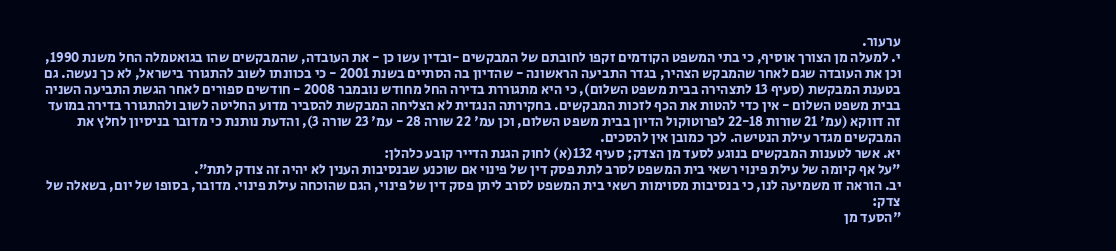ערעור.
י. למעלה מן הצורך אוסיף, כי בתי המשפט הקודמים זקפו לחובתם של המבקשים -ובדין עשו כן - את העובדה, שהמבקשים שהו בגואטמלה החל משנת 1990, וכן את העובדה שגם לאחר שהמבקש הצהיר, בגדר התביעה הראשונה - שהדיון בה הסתיים בשנת 2001 - כי בכוונתו לשוב להתגורר בישראל, לא כך נעשה. גם בטענת המבקשת (סעיף 13 לתצהירה בבית משפט השלום), כי היא מתגוררת בדירה החל מחודש נובמבר 2008 - חודשים ספורים לאחר הגשת התביעה השניה בבית משפט השלום - אין כדי להטות את הכף לזכות המבקשים. בחקירתה הנגדית לא הצליחה המבקשת להסביר מדוע החליטה לשוב ולהתגורר בדירה במועד זה דווקא (עמ' 21 שורות 22-18 לפרוטוקול הדיון בבית משפט השלום, וכן עמ' 22 שורה 28 - עמ' 23 שורה 3), והדעת נותנת כי מדובר בניסיון לחלץ את המבקשים מגדר עילת הנטישה. לכך כמובן אין להסכים.
יא. אשר לטענות המבקשים בנוגע לסעד מן הצדק; סעיף 132(א) לחוק הגנת הדייר קובע כלהלן:
"על אף קיומה של עילת פינוי רשאי בית המשפט לסרב לתת פסק דין של פינוי אם שוכנע שבנסיבות הענין לא יהיה זה צודק לתת".
יב. הוראה זו משמיעה לנו, כי בנסיבות מסוימות רשאי בית המשפט לסרב ליתן פסק דין של פינוי, הגם שהוכחה עילת פינוי. מדובר, בסופו של יום, בשאלה של צדק:
"הסעד מן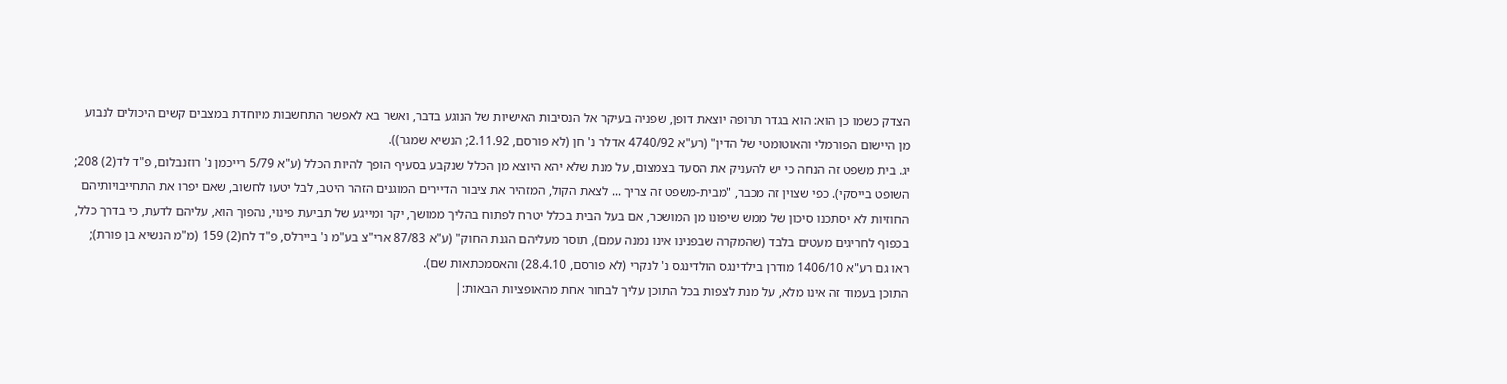הצדק כשמו כן הוא: הוא בגדר תרופה יוצאת דופן, שפניה בעיקר אל הנסיבות האישיות של הנוגע בדבר, ואשר בא לאפשר התחשבות מיוחדת במצבים קשים היכולים לנבוע מן היישום הפורמלי והאוטומטי של הדין" (רע"א 4740/92 אדלר נ' חן (לא פורסם, 2.11.92; הנשיא שמגר)).
יג. בית משפט זה הנחה כי יש להעניק את הסעד בצמצום, על מנת שלא יהא היוצא מן הכלל שנקבע בסעיף הופך להיות הכלל (ע"א 5/79 רייכמן נ' רוזנבלום, פ"ד לד(2) 208; השופט בייסקי). כפי שצוין זה מכבר, "מבית-משפט זה צריך ... לצאת הקול, המזהיר את ציבור הדיירים המוגנים הזהר היטב, לבל יטעו לחשוב, שאם יפרו את התחייבויותיהם החוזיות לא יסתכנו סיכון של ממש שיפונו מן המושכר, אם בעל הבית בכלל יטרח לפתוח בהליך ממושך, יקר ומייגע של תביעת פינוי, נהפוך הוא, עליהם לדעת, כי בדרך כלל, בכפוף לחריגים מעטים בלבד (שהמקרה שבפנינו אינו נמנה עמם), תוסר מעליהם הגנת החוק" (ע"א 87/83 ארי"צ בע"מ נ' ביירלס, פ"ד לח(2) 159 (מ"מ הנשיא בן פורת); ראו גם רע"א 1406/10 מודרן בילדינגס הולדינגס נ' לנקרי (לא פורסם, 28.4.10) והאסמכתאות שם).
התוכן בעמוד זה אינו מלא, על מנת לצפות בכל התוכן עליך לבחור אחת מהאופציות הבאות:|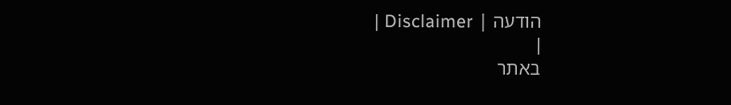הודעה | Disclaimer |
|
באתר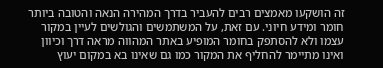זה הושקעו מאמצים רבים להעביר בדרך המהירה הנאה והטובה ביותר חומר ומידע חיוני. עם זאת, על המשתמשים והגולשים לעיין במקור עצמו ולא להסתפק בחומר המופיע באתר המהווה מראה דרך וכיוון ואינו מתיימר להחליף את המקור כמו גם שאינו בא במקום יעוץ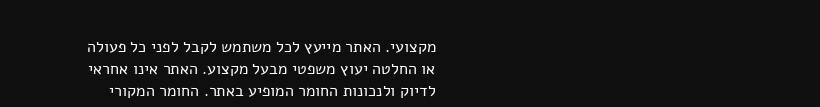מקצועי. האתר מייעץ לכל משתמש לקבל לפני כל פעולה או החלטה יעוץ משפטי מבעל מקצוע. האתר אינו אחראי לדיוק ולנכונות החומר המופיע באתר. החומר המקורי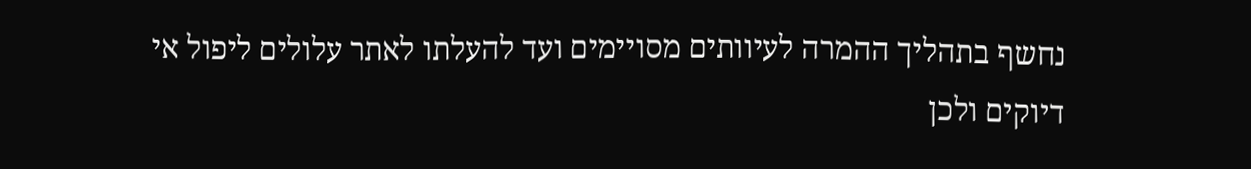נחשף בתהליך ההמרה לעיוותים מסויימים ועד להעלתו לאתר עלולים ליפול אי דיוקים ולכן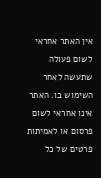אין האתר אחראי לשום פעולה שתעשה לאחר השימוש בו. האתר אינו אחראי לשום פרסום או לאמיתות פרטים של כל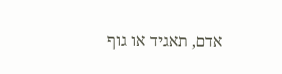אדם, תאגיד או גוף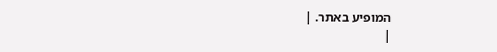המופיע באתר. |
|